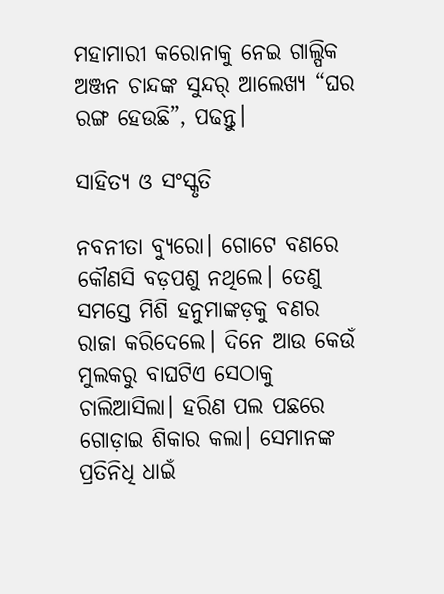ମହାମାରୀ କରୋନାକୁ ନେଇ ଗାଲ୍ପିକ ଅଞ୍ଜନ ଚାନ୍ଦଙ୍କ ସୁନ୍ଦର୍ ଆଲେଖ୍ୟ “ଘର ରଙ୍ଗ ହେଉଛି”, ପଢନ୍ତୁ।

ସାହିତ୍ୟ ଓ ସଂସ୍କୃତି

ନବନୀତା ବ୍ୟୁରୋ। ଗୋଟେ ବଣରେ କୌଣସି ବଡ଼ପଶୁ ନଥିଲେ। ତେଣୁ ସମସ୍ତେ ମିଶି ହନୁମାଙ୍କଡ଼କୁ ବଣର ରାଜା କରିଦେଲେ। ଦିନେ ଆଉ କେଉଁ ମୁଲକରୁ ବାଘଟିଏ ସେଠାକୁ ଚାଲିଆସିଲା। ହରିଣ ପଲ ପଛରେ ଗୋଡ଼ାଇ ଶିକାର କଲା। ସେମାନଙ୍କ ପ୍ରତିନିଧି ଧାଇଁ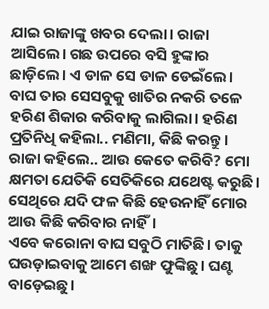ଯାଇ ରାଜାଙ୍କୁ ଖବର ଦେଲା। ରାଜା ଆସିଲେ। ଗଛ ଉପରେ ବସି ହୁଙ୍କାର ଛାଡ଼ିଲେ। ଏ ଡାଳ ସେ ଡାଳ ଡେଇଁଲେ। ବାଘ ତାର ସେସବୁକୁ ଖାତିର ନକରି ତଳେ ହରିଣ ଶିକାର କରିବାକୁ ଲାଗିଲା। ହରିଣ ପ୍ରତିନିଧି କହିଲା.. ମଣିମା, କିଛି କରନ୍ତୁ।
ରାଜା କହିଲେ.. ଆଉ କେତେ କରିବି? ମୋ କ୍ଷମତା ଯେତିକି ସେତିକିରେ ଯଥେଷ୍ଟ କରୁଛି। ସେଥିରେ ଯଦି ଫଳ କିଛି ହେଉନାହିଁ ମୋର ଆଉ କିଛି କରିବାର ନାହିଁ।
ଏବେ କରୋନା ବାଘ ସବୁଠି ମାତିଛି। ତାକୁ ଘଉଡ଼ାଇବାକୁ ଆମେ ଶଙ୍ଖ ଫୁଙ୍କିଛୁ। ଘଣ୍ଟ ବାଡ଼େଇଛୁ।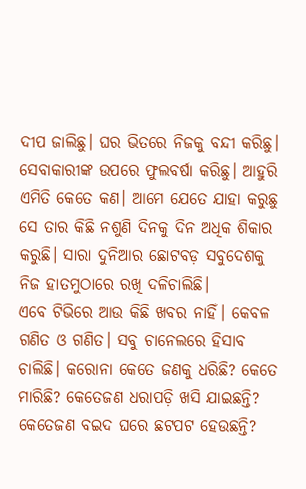ଦୀପ ଜାଲିଛୁ। ଘର ଭିତରେ ନିଜକୁ ବନ୍ଦୀ କରିଛୁ। ସେବାକାରୀଙ୍କ ଉପରେ ଫୁଲବର୍ଷା କରିଛୁ। ଆହୁରି ଏମିତି କେତେ କଣ। ଆମେ ଯେତେ ଯାହା କରୁଛୁ ସେ ତାର କିଛି ନଶୁଣି ଦିନକୁ ଦିନ ଅଧିକ ଶିକାର କରୁଛି। ସାରା ଦୁନିଆର ଛୋଟବଡ଼ ସବୁଦେଶକୁ ନିଜ ହାତମୁଠାରେ ରଖି ଦଳିଚାଲିଛି।
ଏବେ ଟିଭିରେ ଆଉ କିଛି ଖବର ନାହିଁ। କେବଳ ଗଣିତ ଓ ଗଣିତ। ସବୁ ଚାନେଲରେ ହିସାବ ଚାଲିଛି। କରୋନା କେତେ ଜଣକୁ ଧରିଛି? କେତେ ମାରିଛି? କେତେଜଣ ଧରାପଡ଼ି ଖସି ଯାଇଛନ୍ତି? କେତେଜଣ ବଇଦ ଘରେ ଛଟପଟ ହେଉଛନ୍ତି?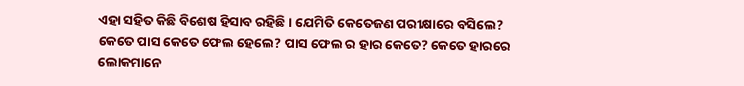ଏହା ସହିତ କିଛି ବିଶେଷ ହିସାବ ରହିଛି। ଯେମିତି କେତେଜଣ ପରୀକ୍ଷାରେ ବସିଲେ? କେତେ ପାସ କେତେ ଫେଲ ହେଲେ? ପାସ ଫେଲ ର ହାର କେତେ? କେତେ ହାରରେ ଲୋକମାନେ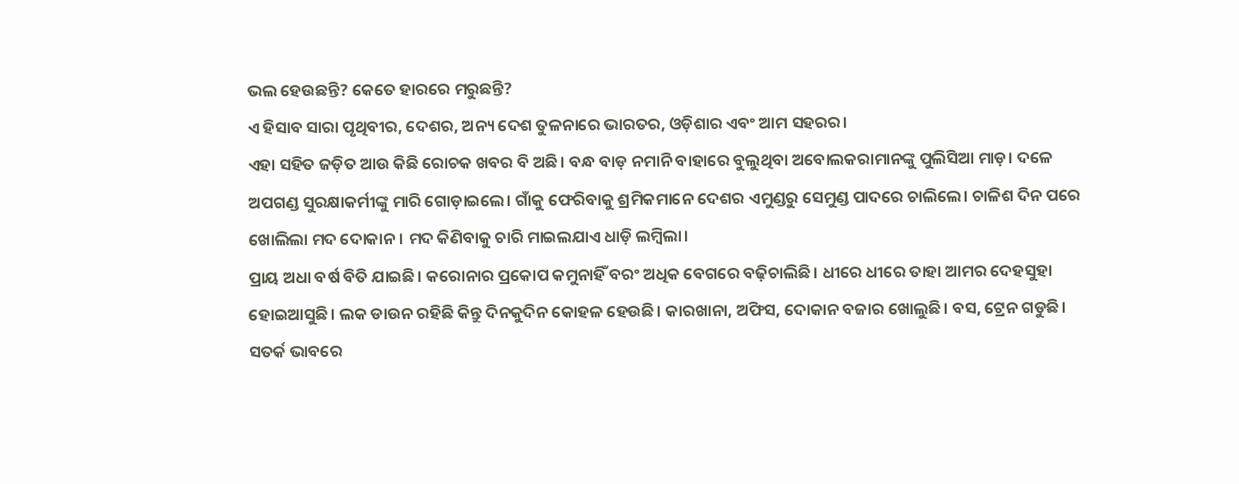ଭଲ ହେଉଛନ୍ତି? କେତେ ହାରରେ ମରୁଛନ୍ତି?
ଏ ହିସାବ ସାରା ପୃଥିବୀର, ଦେଶର, ଅନ୍ୟ ଦେଶ ତୁଳନାରେ ଭାରତର, ଓଡ଼ିଶାର ଏବଂ ଆମ ସହରର।
ଏହା ସହିତ ଜଡ଼ିତ ଆଉ କିଛି ରୋଚକ ଖବର ବି ଅଛି। ବନ୍ଧ ବାଡ଼ ନମାନି ବାହାରେ ବୁଲୁଥିବା ଅବୋଲକରାମାନଙ୍କୁ ପୁଲିସିଆ ମାଡ଼। ଦଳେ ଅପଗଣ୍ଡ ସୁରକ୍ଷାକର୍ମୀଙ୍କୁ ମାରି ଗୋଡ଼ାଇଲେ। ଗାଁକୁ ଫେରିବାକୁ ଶ୍ରମିକମାନେ ଦେଶର ଏମୁଣ୍ଡରୁ ସେମୁଣ୍ଡ ପାଦରେ ଚାଲିଲେ। ଚାଳିଶ ଦିନ ପରେ ଖୋଲିଲା ମଦ ଦୋକାନ। ମଦ କିଣିବାକୁ ଚାରି ମାଇଲଯାଏ ଧାଡ଼ି ଲମ୍ବିଲା।
ପ୍ରାୟ ଅଧା ବର୍ଷ ବିତି ଯାଇଛି। କରୋନାର ପ୍ରକୋପ କମୁନାହିଁ ବରଂ ଅଧିକ ବେଗରେ ବଢ଼ିଚାଲିଛି। ଧୀରେ ଧୀରେ ତାହା ଆମର ଦେହସୁହା ହୋଇଆସୁଛି। ଲକ ଡାଉନ ରହିଛି କିନ୍ତୁ ଦିନକୁଦିନ କୋହଳ ହେଉଛି। କାରଖାନା, ଅଫିସ, ଦୋକାନ ବଜାର ଖୋଲୁଛି। ବସ, ଟ୍ରେନ ଗଡୁଛି। ସତର୍କ ଭାବରେ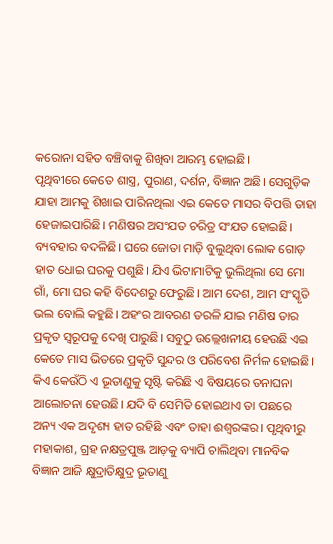କରୋନା ସହିତ ବଞ୍ଚିବାକୁ ଶିଖିବା ଆରମ୍ଭ ହୋଇଛି।
ପୃଥିବୀରେ କେତେ ଶାସ୍ତ୍ର, ପୁରାଣ, ଦର୍ଶନ, ବିଜ୍ଞାନ ଅଛି। ସେଗୁଡ଼ିକ ଯାହା ଆମକୁ ଶିଖାଇ ପାରିନଥିଲା ଏଇ କେତେ ମାସର ବିପତ୍ତି ତାହା ହେଜାଇପାରିଛି। ମଣିଷର ଅସଂଯତ ଚରିତ୍ର ସଂଯତ ହୋଇଛି। ବ୍ୟବହାର ବଦଳିଛି। ଘରେ ଜୋତା ମାଡ଼ି ବୁଲୁଥିବା ଲୋକ ଗୋଡ଼ ହାତ ଧୋଇ ଘରକୁ ପଶୁଛି। ଯିଏ ଭିଟାମାଟିକୁ ଭୁଲିଥିଲା ସେ ମୋ ଗାଁ, ମୋ ଘର କହି ବିଦେଶରୁ ଫେରୁଛି। ଆମ ଦେଶ, ଆମ ସଂସ୍କୃତି ଭଲ ବୋଲି କହୁଛି। ଅହଂର ଆବରଣ ତରଳି ଯାଇ ମଣିଷ ତାର ପ୍ରକୃତ ସ୍ୱରୂପକୁ ଦେଖି ପାରୁଛି। ସବୁଠୁ ଉଲ୍ଲେଖନୀୟ ହେଉଛି ଏଇ କେତେ ମାସ ଭିତରେ ପ୍ରକୃତି ସୁନ୍ଦର ଓ ପରିବେଶ ନିର୍ମଳ ହୋଇଛି।
କିଏ କେଉଁଠି ଏ ଭୂତାଣୁକୁ ସୃଷ୍ଟି କରିଛି ଏ ବିଷୟରେ ତନାଘନା ଆଲୋଚନା ହେଉଛି। ଯଦି ବି ସେମିତି ହୋଇଥାଏ ତା ପଛରେ ଅନ୍ୟ ଏକ ଅଦୃଶ୍ୟ ହାତ ରହିଛି ଏବଂ ତାହା ଈଶ୍ୱରଙ୍କର। ପୃଥିବୀରୁ ମହାକାଶ, ଗ୍ରହ ନକ୍ଷତ୍ରପୁଞ୍ଜ ଆଡ଼କୁ ବ୍ୟାପି ଚାଲିଥିବା ମାନବିକ ବିଜ୍ଞାନ ଆଜି କ୍ଷୁଦ୍ରାତିକ୍ଷୁଦ୍ର ଭୂତାଣୁ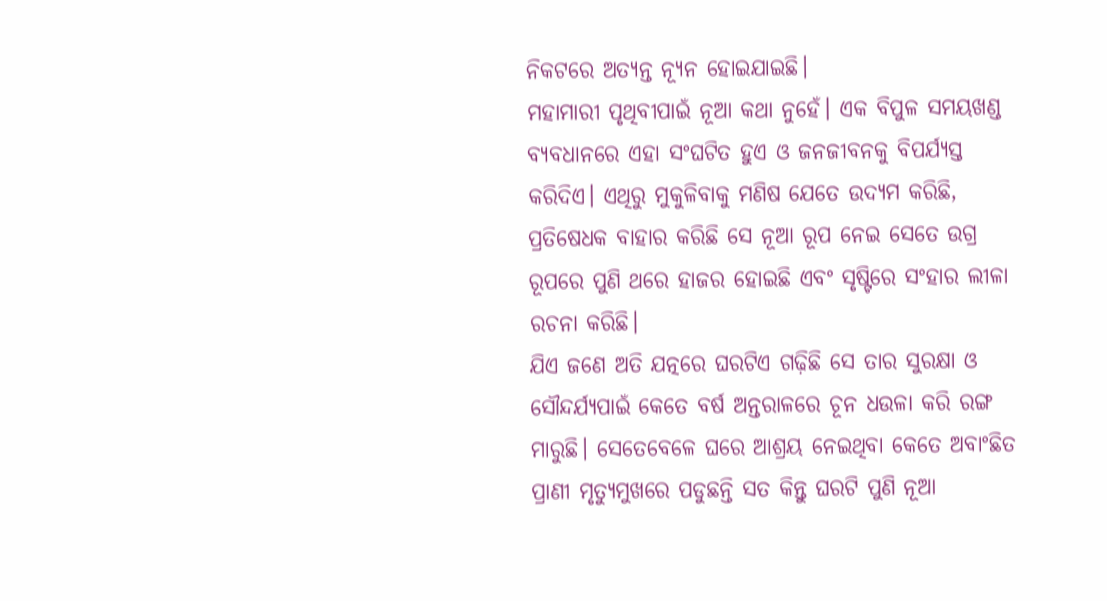ନିକଟରେ ଅତ୍ୟନ୍ତ ନ୍ୟୂନ ହୋଇଯାଇଛି।
ମହାମାରୀ ପୃଥିବୀପାଇଁ ନୂଆ କଥା ନୁହେଁ। ଏକ ବିପୁଳ ସମୟଖଣ୍ଡ ବ୍ୟବଧାନରେ ଏହା ସଂଘଟିତ ହୁଏ ଓ ଜନଜୀବନକୁ ବିପର୍ଯ୍ୟସ୍ତ କରିଦିଏ। ଏଥିରୁ ମୁକୁଳିବାକୁ ମଣିଷ ଯେତେ ଉଦ୍ୟମ କରିଛି, ପ୍ରତିଷେଧକ ବାହାର କରିଛି ସେ ନୂଆ ରୂପ ନେଇ ସେତେ ଉଗ୍ର ରୂପରେ ପୁଣି ଥରେ ହାଜର ହୋଇଛି ଏବଂ ସୃଷ୍ଟିରେ ସଂହାର ଲୀଳା ରଚନା କରିଛି।
ଯିଏ ଜଣେ ଅତି ଯତ୍ନରେ ଘରଟିଏ ଗଢ଼ିଛି ସେ ତାର ସୁରକ୍ଷା ଓ ସୌନ୍ଦର୍ଯ୍ୟପାଇଁ କେତେ ବର୍ଷ ଅନ୍ତରାଳରେ ଚୂନ ଧଉଳା କରି ରଙ୍ଗ ମାରୁଛି। ସେତେବେଳେ ଘରେ ଆଶ୍ରୟ ନେଇଥିବା କେତେ ଅବାଂଛିତ ପ୍ରାଣୀ ମୃତ୍ୟୁମୁଖରେ ପଡୁଛନ୍ତି ସତ କିନ୍ତୁ ଘରଟି ପୁଣି ନୂଆ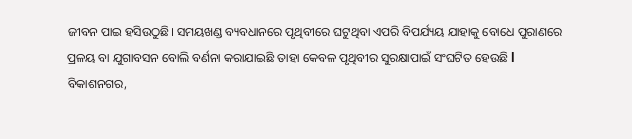ଜୀବନ ପାଇ ହସିଉଠୁଛି। ସମୟଖଣ୍ଡ ବ୍ୟବଧାନରେ ପୃଥିବୀରେ ଘଟୁଥିବା ଏପରି ବିପର୍ଯ୍ୟୟ ଯାହାକୁ ବୋଧେ ପୁରାଣରେ ପ୍ରଳୟ ବା ଯୁଗାବସନ ବୋଲି ବର୍ଣନା କରାଯାଇଛି ତାହା କେବଳ ପୃଥିବୀର ସୁରକ୍ଷାପାଇଁ ସଂଘଟିତ ହେଉଛି l
ବିକାଶନଗର,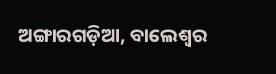ଅଙ୍ଗାରଗଡ଼ିଆ, ବାଲେଶ୍ୱର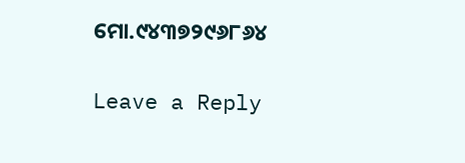ମୋ.୯୪୩୭୨୯୬୮୬୪

Leave a Reply